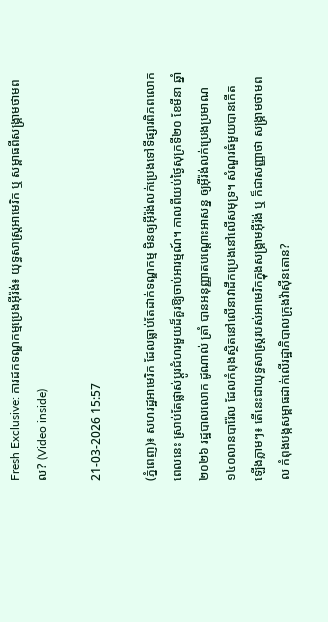Fresh Exclusive: ការដកទណ្ឌកម្មប្រេងអ៊ីរ៉ង់៖ យុទ្ធសាស្ត្រអាមេរិក ឬ សម្ពាធពីសង្គ្រាមថាមពល? (Video inside)

21-03-2026 15:57

(ភ្នំពេញ)៖ សហរដ្ឋអាមេរិក ដែលធ្លាប់តែដាក់ទណ្ឌកម្ម មិនឲ្យអ៊ីរ៉ង់លក់ប្រេងទៅទីផ្សារពិភពលោក ពេលនេះ ស្រាប់តែផ្លាស់ប្តូរជំហរមួយដ៏គួរឱ្យចាប់អារម្មណ៍។ កាលពីយប់ថ្ងៃសុក្រទី២០ ខែមីនា ឆ្នាំ២០២៦ រដ្ឋបាលលោក ដូណាល់ ត្រាំ បានអនុញ្ញាតបណ្ដោះអាសន្ន ឲ្យអ៊ីរ៉ង់លក់ប្រេងប្រមាណ ១៤០លានបារ៉ែល ដែលកំពុងស្ថិតនៅលើនាវាដឹកប្រេងនៅលើសមុទ្រ។ សំណួរធំមួយបានកើតឡើងភ្លាមៗ៖ តើនេះជាយុទ្ធសាស្ត្ររបស់អាមេរិកក្នុងសង្គ្រាមអ៊ីរ៉ង់ ឬ ក៏ជាសញ្ញាថា សង្គ្រាមថាមពល កំពុងបង្កសម្ពាធដាក់លើរដ្ឋាភិបាលក្រុងវ៉ាស៊ីនតោន?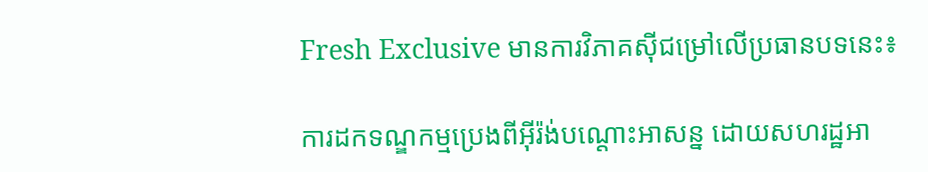Fresh Exclusive មានការវិភាគស៊ីជម្រៅលើប្រធានបទនេះ៖

ការដកទណ្ឌកម្មប្រេងពីអ៊ីរ៉ង់បណ្តោះអាសន្ន ដោយសហរដ្ឋអា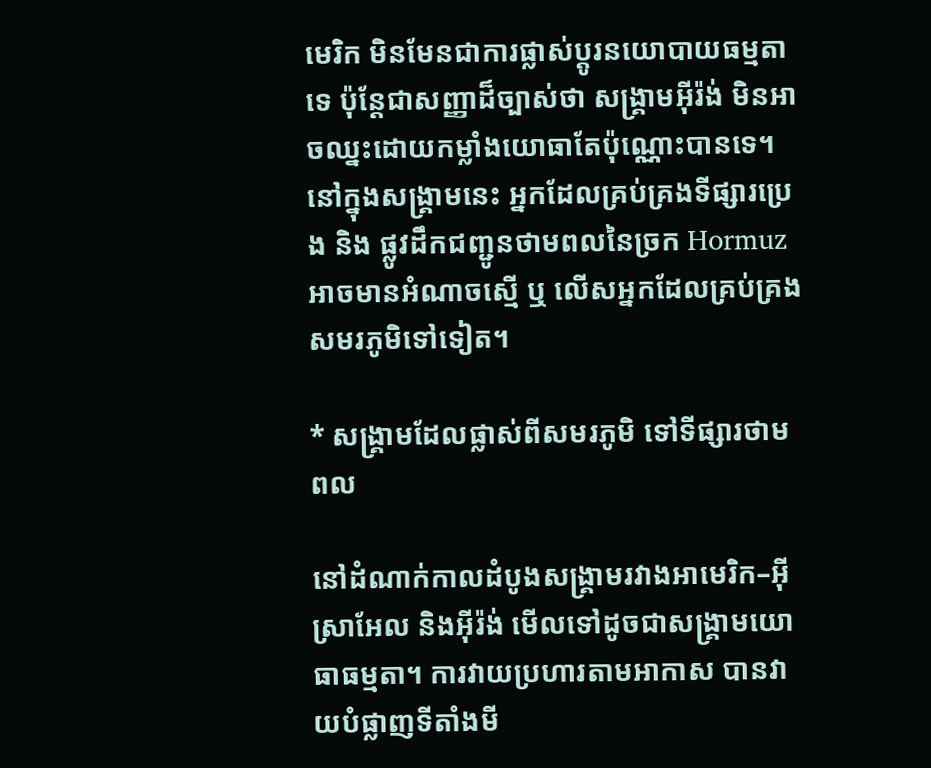មេរិក មិនមែនជាការផ្លាស់ប្តូរនយោបាយធម្មតាទេ ប៉ុន្តែជាសញ្ញាដ៏ច្បាស់ថា សង្គ្រាមអ៊ីរ៉ង់ មិនអាចឈ្នះដោយកម្លាំងយោធាតែប៉ុណ្ណោះបានទេ។ នៅក្នុងសង្គ្រាមនេះ អ្នកដែលគ្រប់គ្រងទីផ្សារប្រេង និង ផ្លូវដឹកជញ្ជូនថាមពលនៃច្រក Hormuz អាចមានអំណាចស្មើ ឬ លើសអ្នកដែលគ្រប់គ្រងសមរភូមិទៅទៀត។

* សង្គ្រាមដែលផ្លាស់ពីសមរភូមិ ទៅទីផ្សារថាមពល

នៅដំណាក់កាលដំបូងសង្គ្រាមរវាងអាមេរិក–អ៊ីស្រាអែល និងអ៊ីរ៉ង់ មើលទៅដូចជាសង្គ្រាមយោធាធម្មតា។ ការវាយប្រហារតាមអាកាស បានវាយបំផ្លាញទីតាំងមី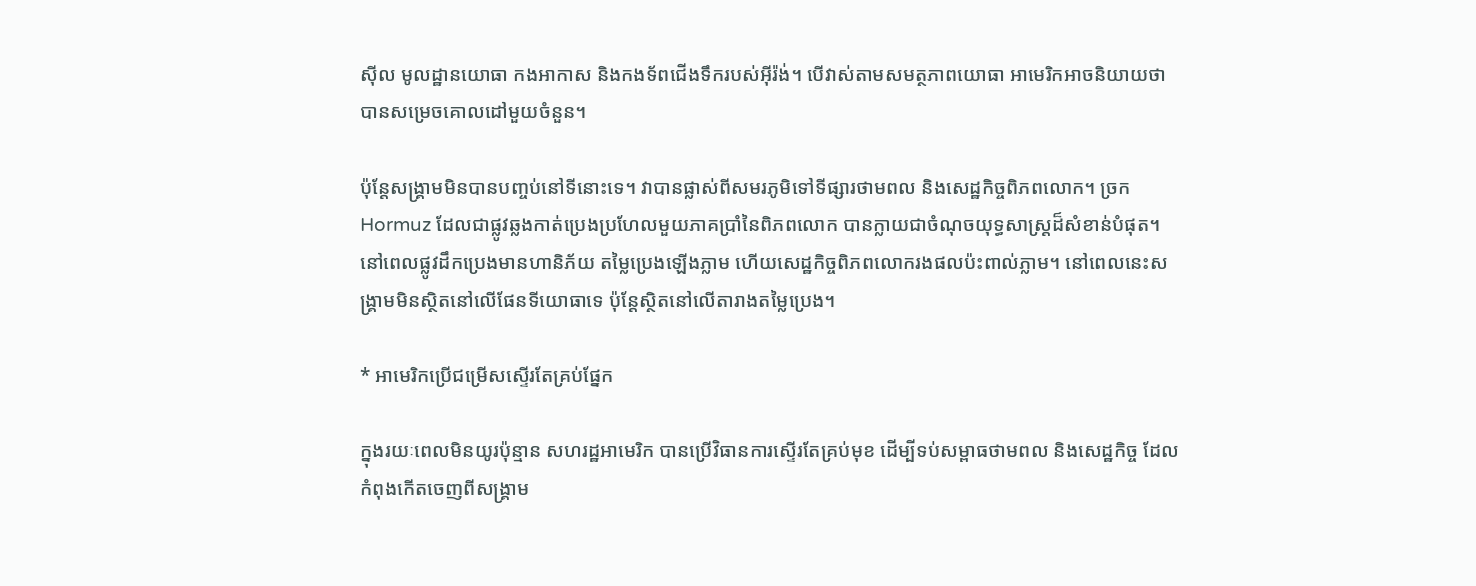ស៊ីល មូលដ្ឋានយោធា កងអាកាស និងកងទ័ពជើងទឹករបស់អ៊ីរ៉ង់។ បើវាស់តាមសមត្ថភាពយោធា អាមេរិកអាចនិយាយថា បានសម្រេចគោលដៅមួយចំនួន។

ប៉ុន្តែសង្គ្រាមមិនបានបញ្ចប់នៅទីនោះទេ។ វាបានផ្លាស់ពីសមរភូមិទៅទីផ្សារថាមពល និងសេដ្ឋកិច្ចពិភពលោក។ ច្រក Hormuz ដែលជាផ្លូវឆ្លងកាត់ប្រេងប្រហែលមួយភាគប្រាំនៃពិភពលោក បានក្លាយជាចំណុចយុទ្ធសាស្ត្រដ៏សំខាន់បំផុត។ នៅពេលផ្លូវដឹកប្រេងមានហានិភ័យ តម្លៃប្រេងឡើងភ្លាម ហើយសេដ្ឋកិច្ចពិភពលោករងផលប៉ះពាល់ភ្លាម។ នៅពេលនេះសង្គ្រាមមិនស្ថិតនៅលើផែនទីយោធាទេ ប៉ុន្តែស្ថិតនៅលើតារាងតម្លៃប្រេង។

* អាមេរិកប្រើជម្រើសស្ទើរតែគ្រប់ផ្នែក

ក្នុងរយៈពេលមិនយូរប៉ុន្មាន សហរដ្ឋអាមេរិក បានប្រើវិធានការស្ទើរតែគ្រប់មុខ ដើម្បីទប់សម្ពាធថាមពល និងសេដ្ឋកិច្ច ដែលកំពុងកើតចេញពីសង្គ្រាម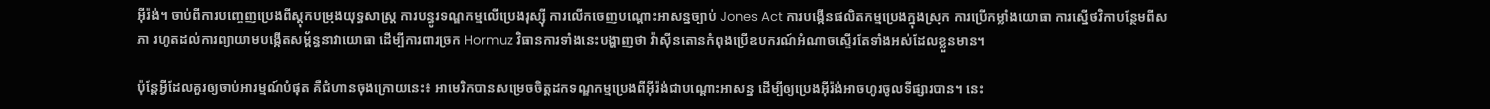អ៊ីរ៉ង់។ ចាប់ពីការបញ្ចេញប្រេងពីស្តុកបម្រុងយុទ្ធសាស្ត្រ ការបន្ធូរទណ្ឌកម្មលើប្រេងរុស្ស៊ី ការលើកចេញបណ្តោះអាសន្នច្បាប់ Jones Act ការបង្កើនផលិតកម្មប្រេងក្នុងស្រុក ការប្រើកម្លាំងយោធា ការស្នើថវិកាបន្ថែមពីសភា រហូតដល់ការព្យាយាមបង្កើតសម្ព័ន្ធនាវាយោធា ដើម្បីការពារច្រក Hormuz វិធានការទាំងនេះបង្ហាញថា វ៉ាស៊ីនតោនកំពុងប្រើឧបករណ៍អំណាចស្ទើរតែទាំងអស់ដែលខ្លួនមាន។

ប៉ុន្តែអ្វីដែលគួរឲ្យចាប់អារម្មណ៍បំផុត គឺជំហានចុងក្រោយនេះ៖ អាមេរិកបានសម្រេចចិត្តដកទណ្ឌកម្មប្រេងពីអ៊ីរ៉ង់ជាបណ្តោះអាសន្ន ដើម្បីឲ្យប្រេងអ៊ីរ៉ង់អាចហូរចូលទីផ្សារបាន។ នេះ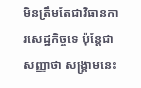មិនត្រឹមតែជាវិធានការសេដ្ឋកិច្ចទេ ប៉ុន្តែជាសញ្ញាថា សង្គ្រាមនេះ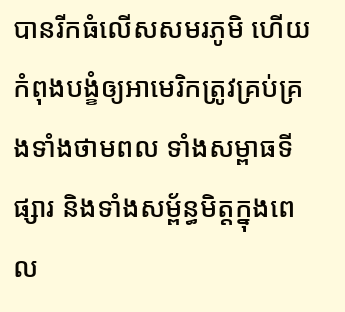បានរីកធំលើសសមរភូមិ ហើយកំពុងបង្ខំឲ្យអាមេរិកត្រូវគ្រប់គ្រងទាំងថាមពល ទាំងសម្ពាធទីផ្សារ និងទាំងសម្ព័ន្ធមិត្តក្នុងពេល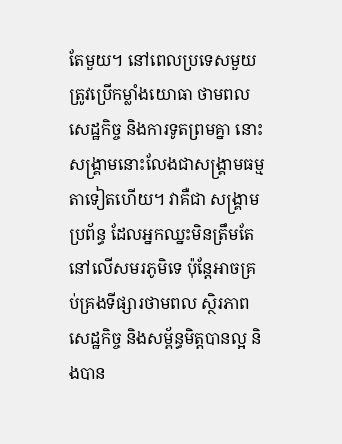តែមួយ។ នៅពេលប្រទេសមួយ ត្រូវប្រើកម្លាំងយោធា ថាមពល សេដ្ឋកិច្ច និងការទូតព្រមគ្នា នោះសង្គ្រាមនោះលែងជាសង្គ្រាមធម្មតាទៀតហើយ។ វាគឺជា សង្គ្រាមប្រព័ន្ធ ដែលអ្នកឈ្នះមិនត្រឹមតែនៅលើសមរភូមិទេ ប៉ុន្តែអាចគ្រប់គ្រងទីផ្សារថាមពល ស្ថិរភាពសេដ្ឋកិច្ច និងសម្ព័ន្ធមិត្តបានល្អ និងបាន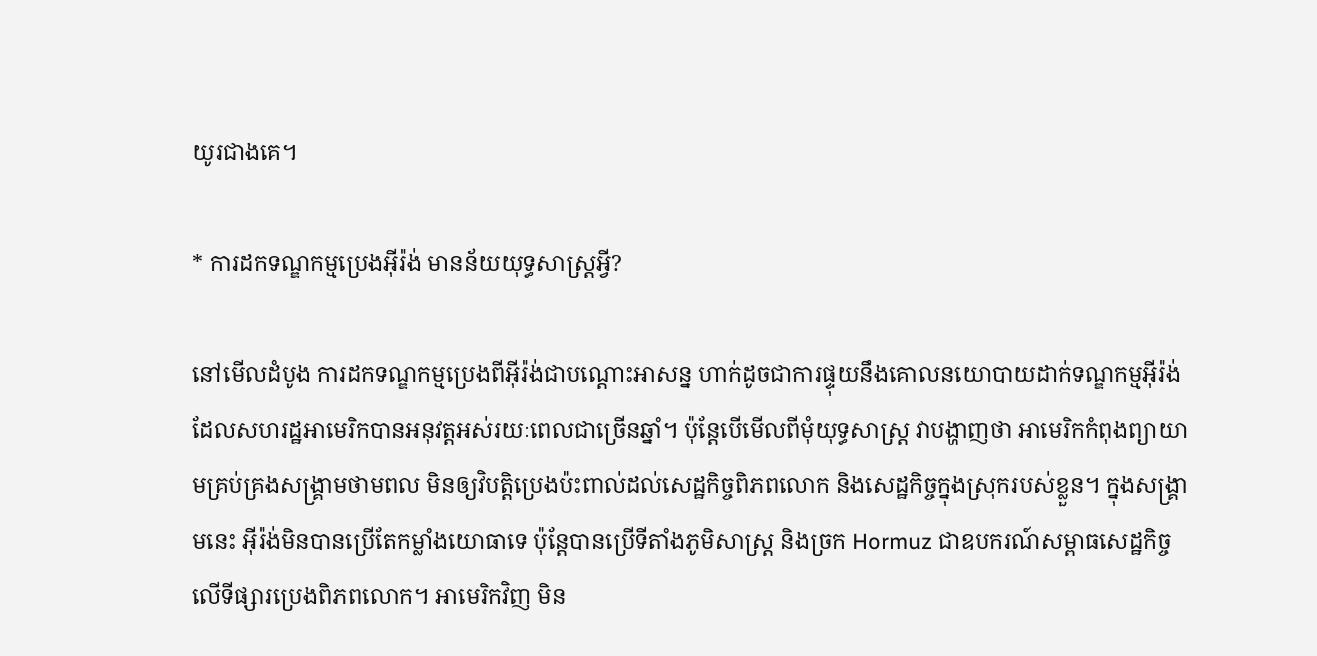យូរជាងគេ។

* ការដកទណ្ឌកម្មប្រេងអ៊ីរ៉ង់ មានន័យយុទ្ធសាស្ត្រអ្វី?

នៅមើលដំបូង ការដកទណ្ឌកម្មប្រេងពីអ៊ីរ៉ង់ជាបណ្តោះអាសន្ន ហាក់ដូចជាការផ្ទុយនឹងគោលនយោបាយដាក់ទណ្ឌកម្មអ៊ីរ៉ង់ ដែលសហរដ្ឋអាមេរិកបានអនុវត្តអស់រយៈពេលជាច្រើនឆ្នាំ។ ប៉ុន្តែបើមើលពីមុំយុទ្ធសាស្ត្រ វាបង្ហាញថា អាមេរិកកំពុងព្យាយាមគ្រប់គ្រងសង្គ្រាមថាមពល មិនឲ្យវិបត្តិប្រេងប៉ះពាល់ដល់សេដ្ឋកិច្ចពិភពលោក និងសេដ្ឋកិច្ចក្នុងស្រុករបស់ខ្លួន។ ក្នុងសង្គ្រាមនេះ អ៊ីរ៉ង់មិនបានប្រើតែកម្លាំងយោធាទេ ប៉ុន្តែបានប្រើទីតាំងភូមិសាស្ត្រ និងច្រក Hormuz ជាឧបករណ៍សម្ពាធសេដ្ឋកិច្ចលើទីផ្សារប្រេងពិភពលោក។ អាមេរិកវិញ មិន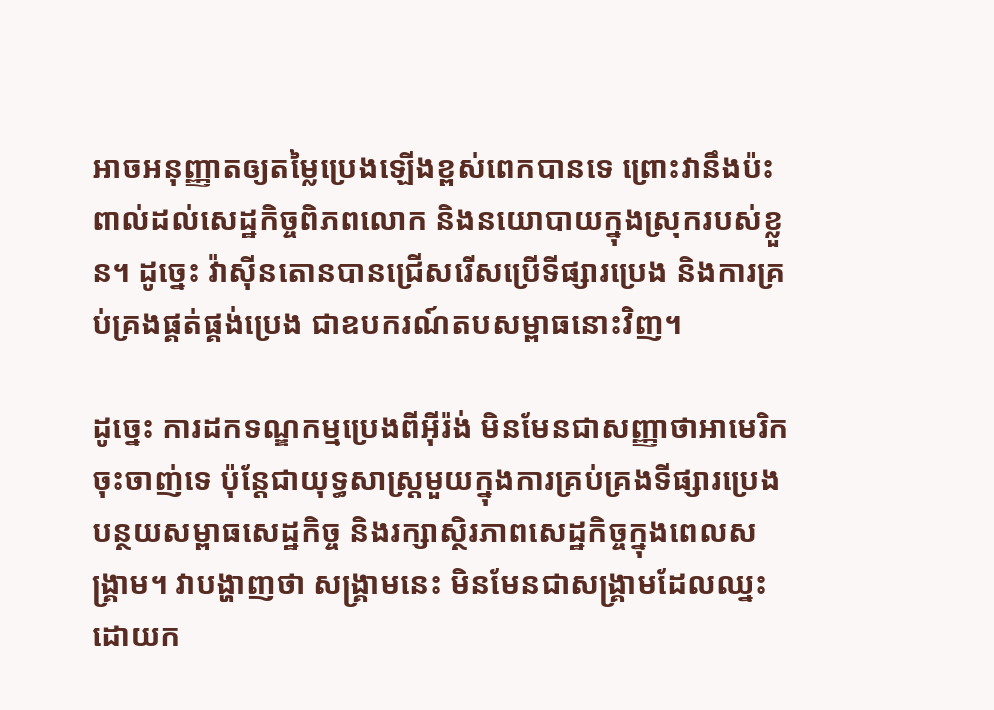អាចអនុញ្ញាតឲ្យតម្លៃប្រេងឡើងខ្ពស់ពេកបានទេ ព្រោះវានឹងប៉ះពាល់ដល់សេដ្ឋកិច្ចពិភពលោក និងនយោបាយក្នុងស្រុករបស់ខ្លួន។ ដូច្នេះ វ៉ាស៊ីនតោនបានជ្រើសរើសប្រើទីផ្សារប្រេង និងការគ្រប់គ្រងផ្គត់ផ្គង់ប្រេង ជាឧបករណ៍តបសម្ពាធនោះវិញ។

ដូច្នេះ ការដកទណ្ឌកម្មប្រេងពីអ៊ីរ៉ង់ មិនមែនជាសញ្ញាថាអាមេរិកចុះចាញ់ទេ ប៉ុន្តែជាយុទ្ធសាស្ត្រមួយក្នុងការគ្រប់គ្រងទីផ្សារប្រេង បន្ថយសម្ពាធសេដ្ឋកិច្ច និងរក្សាស្ថិរភាពសេដ្ឋកិច្ចក្នុងពេលសង្គ្រាម។ វាបង្ហាញថា សង្គ្រាមនេះ មិនមែនជាសង្គ្រាមដែលឈ្នះដោយក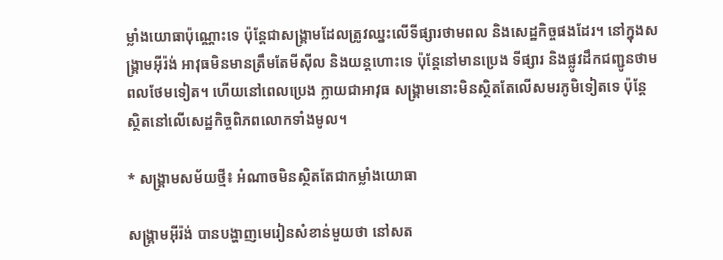ម្លាំងយោធាប៉ុណ្ណោះទេ ប៉ុន្តែជាសង្គ្រាមដែលត្រូវឈ្នះលើទីផ្សារថាមពល និងសេដ្ឋកិច្ចផងដែរ។ នៅក្នុងសង្គ្រាមអ៊ីរ៉ង់ អាវុធមិនមានត្រឹមតែមីស៊ីល និងយន្តហោះទេ ប៉ុន្តែនៅមានប្រេង ទីផ្សារ និងផ្លូវដឹកជញ្ជូនថាមពលថែមទៀត។ ហើយនៅពេលប្រេង ក្លាយជាអាវុធ សង្គ្រាមនោះមិនស្ថិតតែលើសមរភូមិទៀតទេ ប៉ុន្តែស្ថិតនៅលើសេដ្ឋកិច្ចពិភពលោកទាំងមូល។

* សង្គ្រាមសម័យថ្មី៖ អំណាចមិនស្ថិតតែជាកម្លាំងយោធា

សង្គ្រាមអ៊ីរ៉ង់ បានបង្ហាញមេរៀនសំខាន់មួយថា នៅសត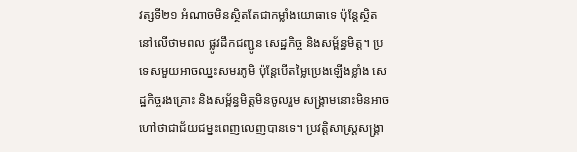វត្សទី២១ អំណាចមិនស្ថិតតែជាកម្លាំងយោធាទេ ប៉ុន្តែស្ថិតនៅលើថាមពល ផ្លូវដឹកជញ្ជូន សេដ្ឋកិច្ច និងសម្ព័ន្ធមិត្ត។ ប្រទេសមួយអាចឈ្នះសមរភូមិ ប៉ុន្តែបើតម្លៃប្រេងឡើងខ្លាំង សេដ្ឋកិច្ចរងគ្រោះ និងសម្ព័ន្ធមិត្តមិនចូលរួម សង្គ្រាមនោះមិនអាចហៅថាជាជ័យជម្នះពេញលេញបានទេ។ ប្រវត្តិសាស្ត្រសង្គ្រា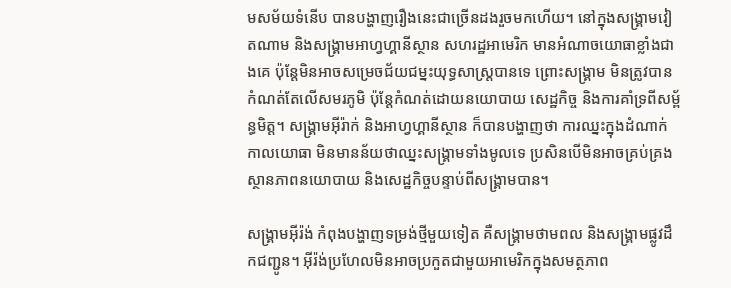មសម័យទំនើប បានបង្ហាញរឿងនេះជាច្រើនដងរួចមកហើយ។ នៅក្នុងសង្គ្រាមវៀតណាម និងសង្គ្រាមអាហ្វហ្គានីស្ថាន សហរដ្ឋអាមេរិក មានអំណាចយោធាខ្លាំងជាងគេ ប៉ុន្តែមិនអាចសម្រេចជ័យជម្នះយុទ្ធសាស្ត្របានទេ ព្រោះសង្គ្រាម មិនត្រូវបានកំណត់តែលើសមរភូមិ ប៉ុន្តែកំណត់ដោយនយោបាយ សេដ្ឋកិច្ច និងការគាំទ្រពីសម្ព័ន្ធមិត្ត។ សង្គ្រាមអ៊ីរ៉ាក់ និងអាហ្វហ្គានីស្ថាន ក៏បានបង្ហាញថា ការឈ្នះក្នុងដំណាក់កាលយោធា មិនមានន័យថាឈ្នះសង្គ្រាមទាំងមូលទេ ប្រសិនបើមិនអាចគ្រប់គ្រងស្ថានភាពនយោបាយ និងសេដ្ឋកិច្ចបន្ទាប់ពីសង្គ្រាមបាន។

សង្គ្រាមអ៊ីរ៉ង់ កំពុងបង្ហាញទម្រង់ថ្មីមួយទៀត គឺសង្គ្រាមថាមពល និងសង្គ្រាមផ្លូវដឹកជញ្ជូន។ អ៊ីរ៉ង់ប្រហែលមិនអាចប្រកួតជាមួយអាមេរិកក្នុងសមត្ថភាព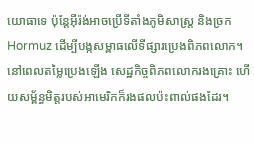យោធាទេ ប៉ុន្តែអ៊ីរ៉ង់អាចប្រើទីតាំងភូមិសាស្ត្រ និងច្រក Hormuz ដើម្បីបង្កសម្ពាធលើទីផ្សារប្រេងពិភពលោក។ នៅពេលតម្លៃប្រេងឡើង សេដ្ឋកិច្ចពិភពលោករងគ្រោះ ហើយសម្ព័ន្ធមិត្តរបស់អាមេរិកក៏រងផលប៉ះពាល់ផងដែរ។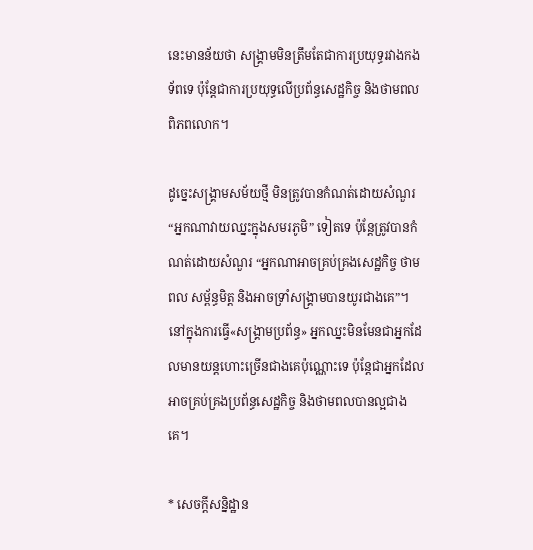នេះមានន័យថា សង្គ្រាមមិនត្រឹមតែជាការប្រយុទ្ធរវាងកងទ័ពទេ ប៉ុន្តែជាការប្រយុទ្ធលើប្រព័ន្ធសេដ្ឋកិច្ច និងថាមពលពិភពលោក។

ដូច្នេះសង្គ្រាមសម័យថ្មី មិនត្រូវបានកំណត់ដោយសំណួរ “អ្នកណាវាយឈ្នះក្នុងសមរភូមិ” ទៀតទេ ប៉ុន្តែត្រូវបានកំណត់ដោយសំណួរ “អ្នកណាអាចគ្រប់គ្រងសេដ្ឋកិច្ច ថាមពល សម្ព័ន្ធមិត្ត និងអាចទ្រាំសង្គ្រាមបានយូរជាងគេ”។ នៅក្នុងការធ្វើ«សង្គ្រាមប្រព័ន្ធ» អ្នកឈ្នះមិនមែនជាអ្នកដែលមានយន្តហោះច្រើនជាងគេប៉ុណ្ណោះទេ ប៉ុន្តែជាអ្នកដែលអាចគ្រប់គ្រងប្រព័ន្ធសេដ្ឋកិច្ច និងថាមពលបានល្អជាងគេ។

* សេចក្តីសន្និដ្ឋាន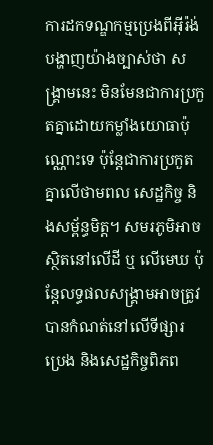ការដកទណ្ឌកម្មប្រេងពីអ៊ីរ៉ង់ បង្ហាញយ៉ាងច្បាស់ថា សង្គ្រាមនេះ មិនមែនជាការប្រកួតគ្នាដោយកម្លាំងយោធាប៉ុណ្ណោះទេ ប៉ុន្តែជាការប្រកួតគ្នាលើថាមពល សេដ្ឋកិច្ច និងសម្ព័ន្ធមិត្ត។ សមរភូមិអាចស្ថិតនៅលើដី ឬ លើមេឃ ប៉ុន្តែលទ្ធផលសង្គ្រាមអាចត្រូវបានកំណត់នៅលើទីផ្សារប្រេង និងសេដ្ឋកិច្ចពិភព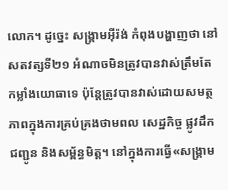លោក។ ដូច្នេះ សង្គ្រាមអ៊ីរ៉ង់ កំពុងបង្ហាញថា នៅសតវត្សទី២១ អំណាចមិនត្រូវបានវាស់ត្រឹមតែកម្លាំងយោធាទេ ប៉ុន្តែត្រូវបានវាស់ដោយសមត្ថភាពក្នុងការគ្រប់គ្រងថាមពល សេដ្ឋកិច្ច ផ្លូវដឹកជញ្ជូន និងសម្ព័ន្ធមិត្ត។ នៅក្នុងការធ្វើ«សង្គ្រាម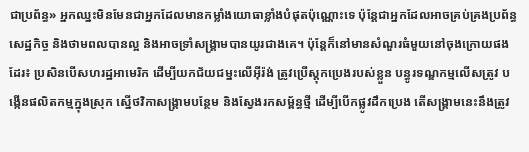ជាប្រព័ន្ធ» អ្នកឈ្នះមិនមែនជាអ្នកដែលមានកម្លាំងយោធាខ្លាំងបំផុតប៉ុណ្ណោះទេ ប៉ុន្តែជាអ្នកដែលអាចគ្រប់គ្រងប្រព័ន្ធសេដ្ឋកិច្ច និងថាមពលបានល្អ និងអាចទ្រាំសង្គ្រាមបានយូរជាងគេ។ ប៉ុន្តែក៏នៅមានសំណួរធំមួយនៅចុងក្រោយផងដែរ៖ ប្រសិនបើសហរដ្ឋអាមេរិក ដើម្បីយកជ័យជម្នះលើអ៊ីរ៉ង់ ត្រូវប្រើស្តុកប្រេងរបស់ខ្លួន បន្ធូរទណ្ឌកម្មលើសត្រូវ បង្កើនផលិតកម្មក្នុងស្រុក ស្នើថវិកាសង្គ្រាមបន្ថែម និងស្វែងរកសម្ព័ន្ធថ្មី ដើម្បីបើកផ្លូវដឹកប្រេង តើសង្គ្រាមនេះនឹងត្រូវ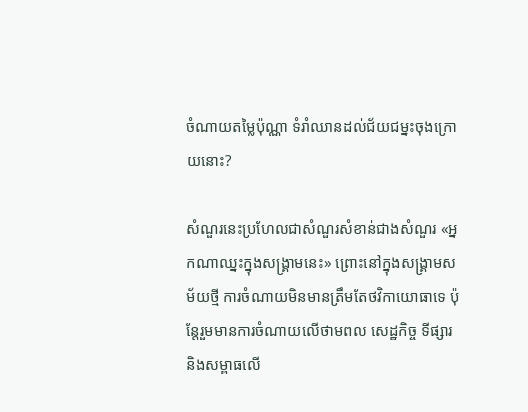ចំណាយតម្លៃប៉ុណ្ណា ទំរាំឈានដល់ជ័យជម្នះចុងក្រោយនោះ?

សំណួរនេះប្រហែលជាសំណួរសំខាន់ជាងសំណួរ «អ្នកណាឈ្នះក្នុងសង្គ្រាមនេះ» ព្រោះនៅក្នុងសង្គ្រាមសម័យថ្មី ការចំណាយមិនមានត្រឹមតែថវិកាយោធាទេ ប៉ុន្តែរួមមានការចំណាយលើថាមពល សេដ្ឋកិច្ច ទីផ្សារ និងសម្ពាធលើ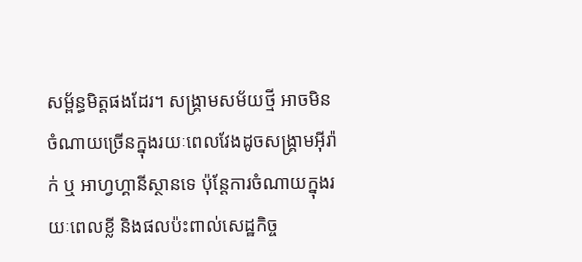សម្ព័ន្ធមិត្តផងដែរ។ សង្គ្រាមសម័យថ្មី អាចមិនចំណាយច្រើនក្នុងរយៈពេលវែងដូចសង្គ្រាមអ៊ីរ៉ាក់ ឬ អាហ្វហ្គានីស្ថានទេ ប៉ុន្តែការចំណាយក្នុងរយៈពេលខ្លី និងផលប៉ះពាល់សេដ្ឋកិច្ច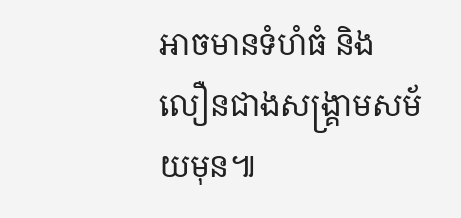អាចមានទំហំធំ និងលឿនជាងសង្គ្រាមសម័យមុន៕